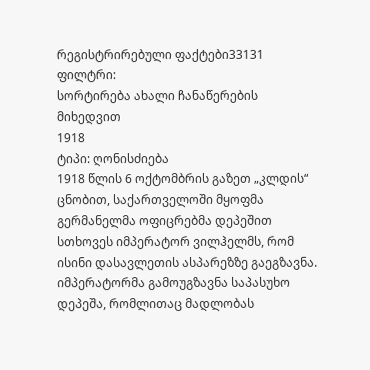რეგისტრირებული ფაქტები33131
ფილტრი:
სორტირება ახალი ჩანაწერების მიხედვით
1918
ტიპი: ღონისძიება
1918 წლის 6 ოქტომბრის გაზეთ „კლდის“ ცნობით, საქართველოში მყოფმა გერმანელმა ოფიცრებმა დეპეშით სთხოვეს იმპერატორ ვილჰელმს, რომ ისინი დასავლეთის ასპარეზზე გაეგზავნა. იმპერატორმა გამოუგზავნა საპასუხო დეპეშა, რომლითაც მადლობას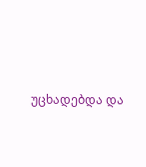უცხადებდა და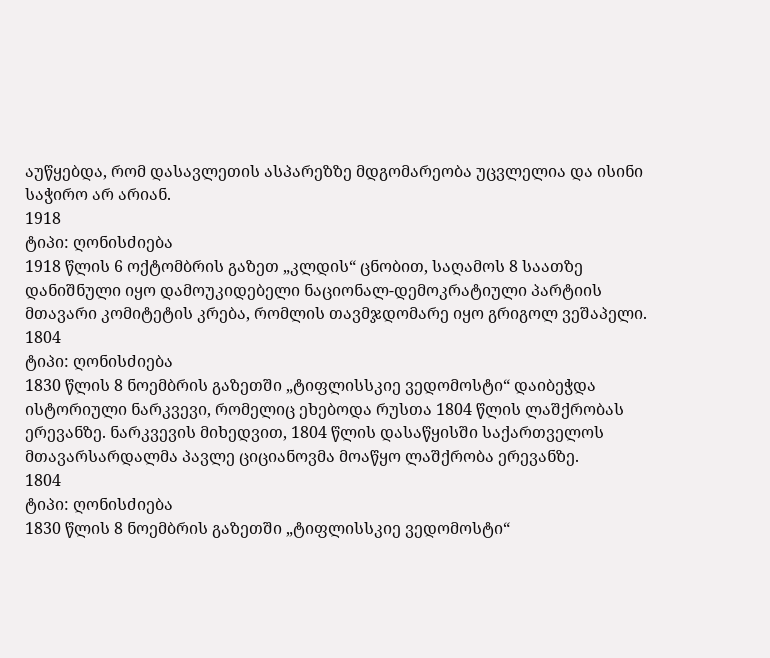აუწყებდა, რომ დასავლეთის ასპარეზზე მდგომარეობა უცვლელია და ისინი საჭირო არ არიან.
1918
ტიპი: ღონისძიება
1918 წლის 6 ოქტომბრის გაზეთ „კლდის“ ცნობით, საღამოს 8 საათზე დანიშნული იყო დამოუკიდებელი ნაციონალ-დემოკრატიული პარტიის მთავარი კომიტეტის კრება, რომლის თავმჯდომარე იყო გრიგოლ ვეშაპელი.
1804
ტიპი: ღონისძიება
1830 წლის 8 ნოემბრის გაზეთში „ტიფლისსკიე ვედომოსტი“ დაიბეჭდა ისტორიული ნარკვევი, რომელიც ეხებოდა რუსთა 1804 წლის ლაშქრობას ერევანზე. ნარკვევის მიხედვით, 1804 წლის დასაწყისში საქართველოს მთავარსარდალმა პავლე ციციანოვმა მოაწყო ლაშქრობა ერევანზე.
1804
ტიპი: ღონისძიება
1830 წლის 8 ნოემბრის გაზეთში „ტიფლისსკიე ვედომოსტი“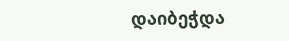დაიბეჭდა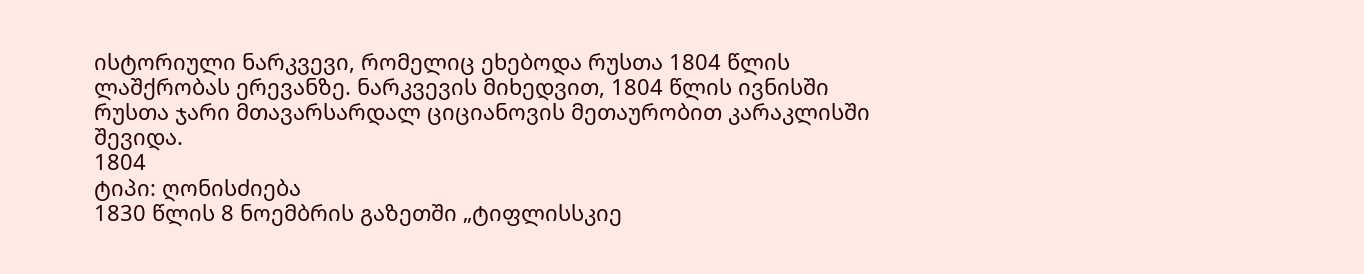ისტორიული ნარკვევი, რომელიც ეხებოდა რუსთა 1804 წლის ლაშქრობას ერევანზე. ნარკვევის მიხედვით, 1804 წლის ივნისში რუსთა ჯარი მთავარსარდალ ციციანოვის მეთაურობით კარაკლისში შევიდა.
1804
ტიპი: ღონისძიება
1830 წლის 8 ნოემბრის გაზეთში „ტიფლისსკიე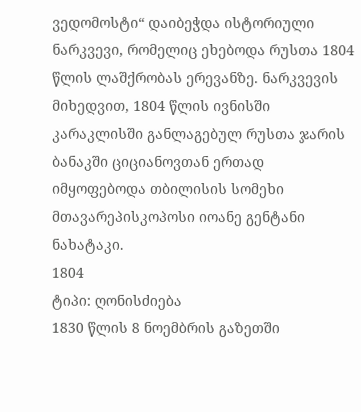ვედომოსტი“ დაიბეჭდა ისტორიული ნარკვევი, რომელიც ეხებოდა რუსთა 1804 წლის ლაშქრობას ერევანზე. ნარკვევის მიხედვით, 1804 წლის ივნისში კარაკლისში განლაგებულ რუსთა ჯარის ბანაკში ციციანოვთან ერთად იმყოფებოდა თბილისის სომეხი მთავარეპისკოპოსი იოანე გენტანი ნახატაკი.
1804
ტიპი: ღონისძიება
1830 წლის 8 ნოემბრის გაზეთში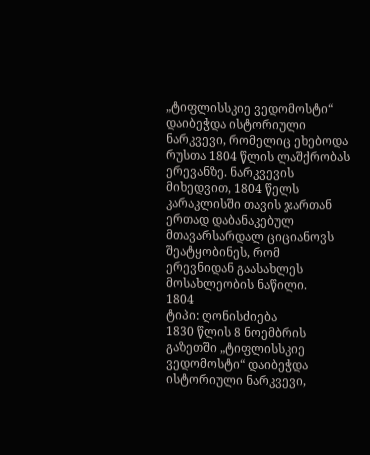„ტიფლისსკიე ვედომოსტი“ დაიბეჭდა ისტორიული ნარკვევი, რომელიც ეხებოდა რუსთა 1804 წლის ლაშქრობას ერევანზე. ნარკვევის მიხედვით, 1804 წელს კარაკლისში თავის ჯართან ერთად დაბანაკებულ მთავარსარდალ ციციანოვს შეატყობინეს, რომ ერევნიდან გაასახლეს მოსახლეობის ნაწილი.
1804
ტიპი: ღონისძიება
1830 წლის 8 ნოემბრის გაზეთში „ტიფლისსკიე ვედომოსტი“ დაიბეჭდა ისტორიული ნარკვევი,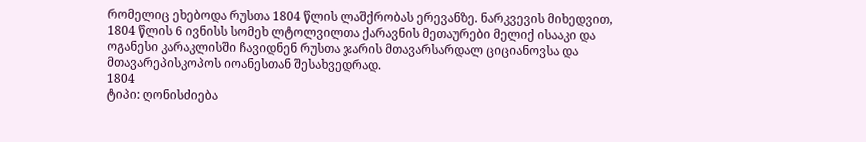რომელიც ეხებოდა რუსთა 1804 წლის ლაშქრობას ერევანზე. ნარკვევის მიხედვით, 1804 წლის 6 ივნისს სომეხ ლტოლვილთა ქარავნის მეთაურები მელიქ ისააკი და ოგანესი კარაკლისში ჩავიდნენ რუსთა ჯარის მთავარსარდალ ციციანოვსა და მთავარეპისკოპოს იოანესთან შესახვედრად.
1804
ტიპი: ღონისძიება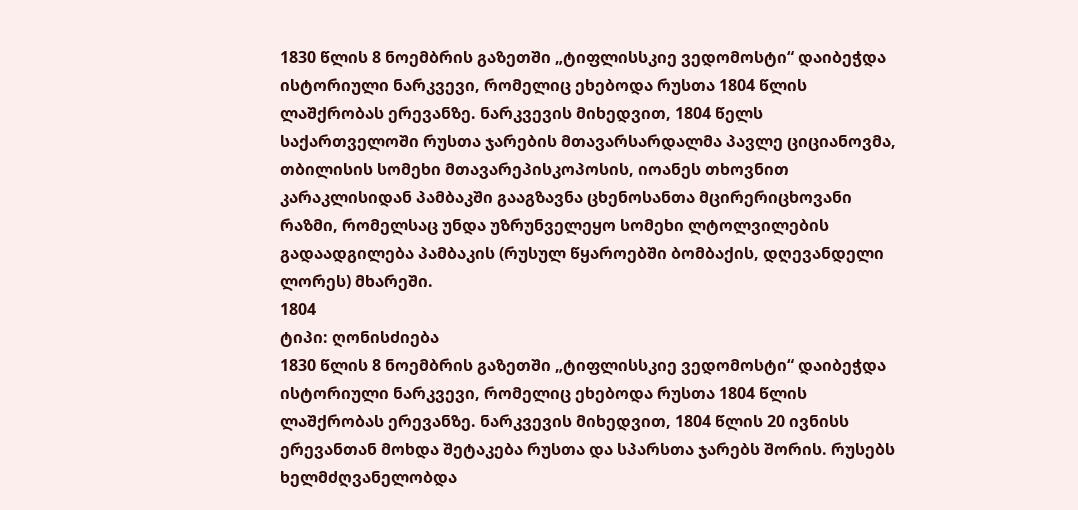1830 წლის 8 ნოემბრის გაზეთში „ტიფლისსკიე ვედომოსტი“ დაიბეჭდა ისტორიული ნარკვევი, რომელიც ეხებოდა რუსთა 1804 წლის ლაშქრობას ერევანზე. ნარკვევის მიხედვით, 1804 წელს საქართველოში რუსთა ჯარების მთავარსარდალმა პავლე ციციანოვმა, თბილისის სომეხი მთავარეპისკოპოსის, იოანეს თხოვნით კარაკლისიდან პამბაკში გააგზავნა ცხენოსანთა მცირერიცხოვანი რაზმი, რომელსაც უნდა უზრუნველეყო სომეხი ლტოლვილების გადაადგილება პამბაკის (რუსულ წყაროებში ბომბაქის, დღევანდელი ლორეს) მხარეში.
1804
ტიპი: ღონისძიება
1830 წლის 8 ნოემბრის გაზეთში „ტიფლისსკიე ვედომოსტი“ დაიბეჭდა ისტორიული ნარკვევი, რომელიც ეხებოდა რუსთა 1804 წლის ლაშქრობას ერევანზე. ნარკვევის მიხედვით, 1804 წლის 20 ივნისს ერევანთან მოხდა შეტაკება რუსთა და სპარსთა ჯარებს შორის. რუსებს ხელმძღვანელობდა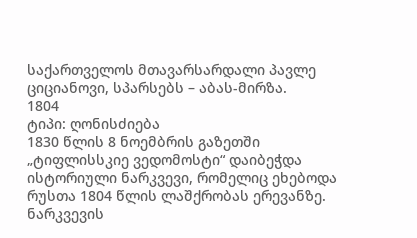საქართველოს მთავარსარდალი პავლე ციციანოვი, სპარსებს – აბას-მირზა.
1804
ტიპი: ღონისძიება
1830 წლის 8 ნოემბრის გაზეთში „ტიფლისსკიე ვედომოსტი“ დაიბეჭდა ისტორიული ნარკვევი, რომელიც ეხებოდა რუსთა 1804 წლის ლაშქრობას ერევანზე. ნარკვევის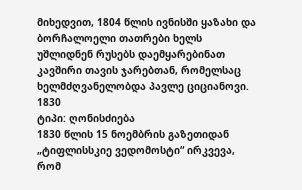მიხედვით, 1804 წლის ივნისში ყაზახი და ბორჩალოელი თათრები ხელს უშლიდნენ რუსებს დაემყარებინათ კავშირი თავის ჯარებთან, რომელსაც ხელმძღვანელობდა პავლე ციციანოვი.
1830
ტიპი: ღონისძიება
1830 წლის 15 ნოემბრის გაზეთიდან „ტიფლისსკიე ვედომოსტი“ ირკვევა, რომ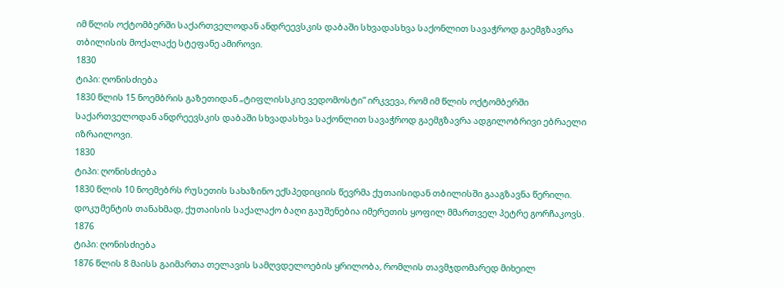იმ წლის ოქტომბერში საქართველოდან ანდრეევსკის დაბაში სხვადასხვა საქონლით სავაჭროდ გაემგზავრა თბილისის მოქალაქე სტეფანე ამიროვი.
1830
ტიპი: ღონისძიება
1830 წლის 15 ნოემბრის გაზეთიდან „ტიფლისსკიე ვედომოსტი“ ირკვევა, რომ იმ წლის ოქტომბერში საქართველოდან ანდრეევსკის დაბაში სხვადასხვა საქონლით სავაჭროდ გაემგზავრა ადგილობრივი ებრაელი იზრაილოვი.
1830
ტიპი: ღონისძიება
1830 წლის 10 ნოემებრს რუსეთის სახაზინო ექსპედიციის წევრმა ქუთაისიდან თბილისში გააგზავნა წერილი. დოკუმენტის თანახმად, ქუთაისის საქალაქო ბაღი გაუშენებია იმერეთის ყოფილ მმართველ პეტრე გორჩაკოვს.
1876
ტიპი: ღონისძიება
1876 წლის 8 მაისს გაიმართა თელავის სამღვდელოების ყრილობა, რომლის თავმჯდომარედ მიხეილ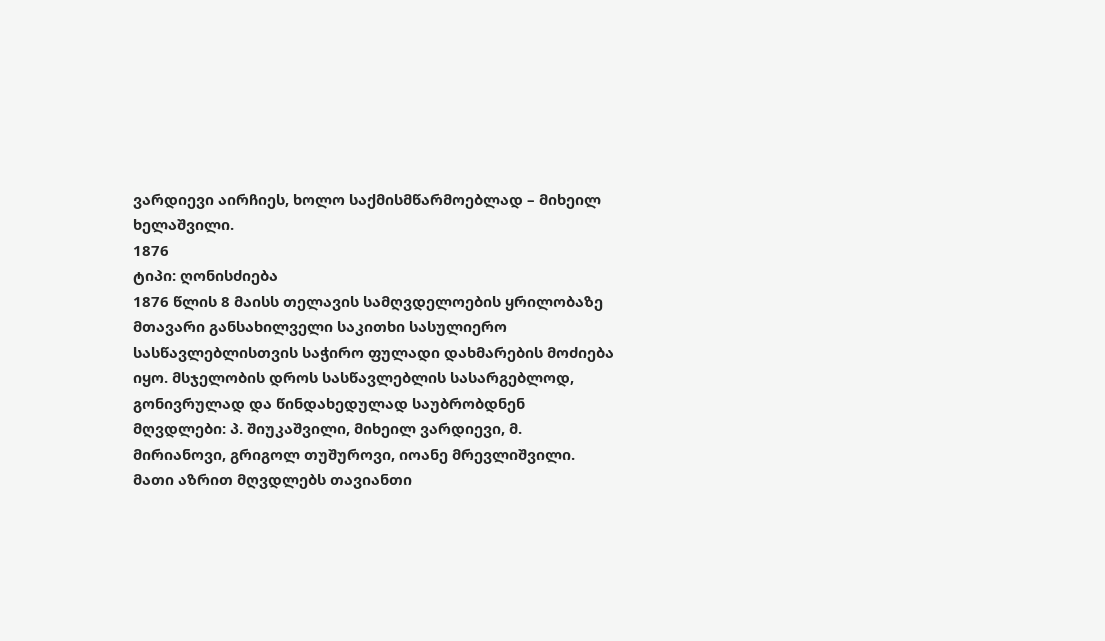ვარდიევი აირჩიეს, ხოლო საქმისმწარმოებლად – მიხეილ ხელაშვილი.
1876
ტიპი: ღონისძიება
1876 წლის 8 მაისს თელავის სამღვდელოების ყრილობაზე მთავარი განსახილველი საკითხი სასულიერო სასწავლებლისთვის საჭირო ფულადი დახმარების მოძიება იყო. მსჯელობის დროს სასწავლებლის სასარგებლოდ, გონივრულად და წინდახედულად საუბრობდნენ მღვდლები: პ. შიუკაშვილი, მიხეილ ვარდიევი, მ. მირიანოვი, გრიგოლ თუშუროვი, იოანე მრევლიშვილი. მათი აზრით მღვდლებს თავიანთი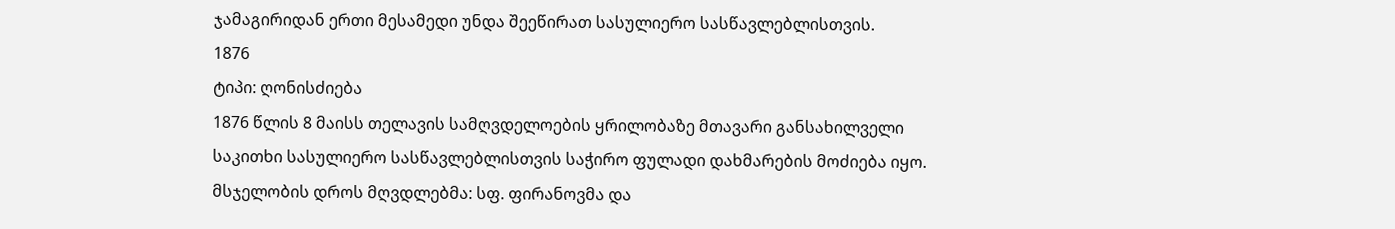ჯამაგირიდან ერთი მესამედი უნდა შეეწირათ სასულიერო სასწავლებლისთვის.
1876
ტიპი: ღონისძიება
1876 წლის 8 მაისს თელავის სამღვდელოების ყრილობაზე მთავარი განსახილველი საკითხი სასულიერო სასწავლებლისთვის საჭირო ფულადი დახმარების მოძიება იყო. მსჯელობის დროს მღვდლებმა: სფ. ფირანოვმა და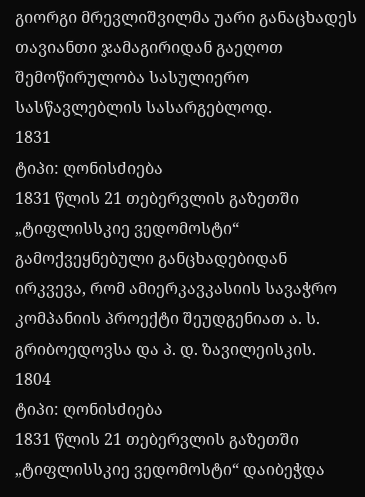გიორგი მრევლიშვილმა უარი განაცხადეს თავიანთი ჯამაგირიდან გაეღოთ შემოწირულობა სასულიერო სასწავლებლის სასარგებლოდ.
1831
ტიპი: ღონისძიება
1831 წლის 21 თებერვლის გაზეთში „ტიფლისსკიე ვედომოსტი“ გამოქვეყნებული განცხადებიდან ირკვევა, რომ ამიერკავკასიის სავაჭრო კომპანიის პროექტი შეუდგენიათ ა. ს. გრიბოედოვსა და პ. დ. ზავილეისკის.
1804
ტიპი: ღონისძიება
1831 წლის 21 თებერვლის გაზეთში „ტიფლისსკიე ვედომოსტი“ დაიბეჭდა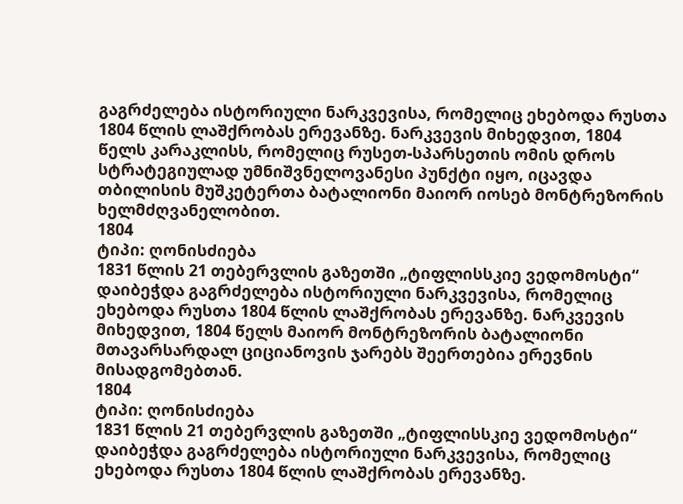გაგრძელება ისტორიული ნარკვევისა, რომელიც ეხებოდა რუსთა 1804 წლის ლაშქრობას ერევანზე. ნარკვევის მიხედვით, 1804 წელს კარაკლისს, რომელიც რუსეთ-სპარსეთის ომის დროს სტრატეგიულად უმნიშვნელოვანესი პუნქტი იყო, იცავდა თბილისის მუშკეტერთა ბატალიონი მაიორ იოსებ მონტრეზორის ხელმძღვანელობით.
1804
ტიპი: ღონისძიება
1831 წლის 21 თებერვლის გაზეთში „ტიფლისსკიე ვედომოსტი“ დაიბეჭდა გაგრძელება ისტორიული ნარკვევისა, რომელიც ეხებოდა რუსთა 1804 წლის ლაშქრობას ერევანზე. ნარკვევის მიხედვით, 1804 წელს მაიორ მონტრეზორის ბატალიონი მთავარსარდალ ციციანოვის ჯარებს შეერთებია ერევნის მისადგომებთან.
1804
ტიპი: ღონისძიება
1831 წლის 21 თებერვლის გაზეთში „ტიფლისსკიე ვედომოსტი“ დაიბეჭდა გაგრძელება ისტორიული ნარკვევისა, რომელიც ეხებოდა რუსთა 1804 წლის ლაშქრობას ერევანზე.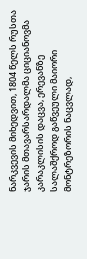ნარკვევის მიხედვით, 1804 წელს რუსთა ჯარის მთავარსარდალმა ციციანოვმა კარაკლისის დაცვა, ერევანზე სალაშქროდ გაწვეული მაიორი მონტრეზორის ნაცვლად,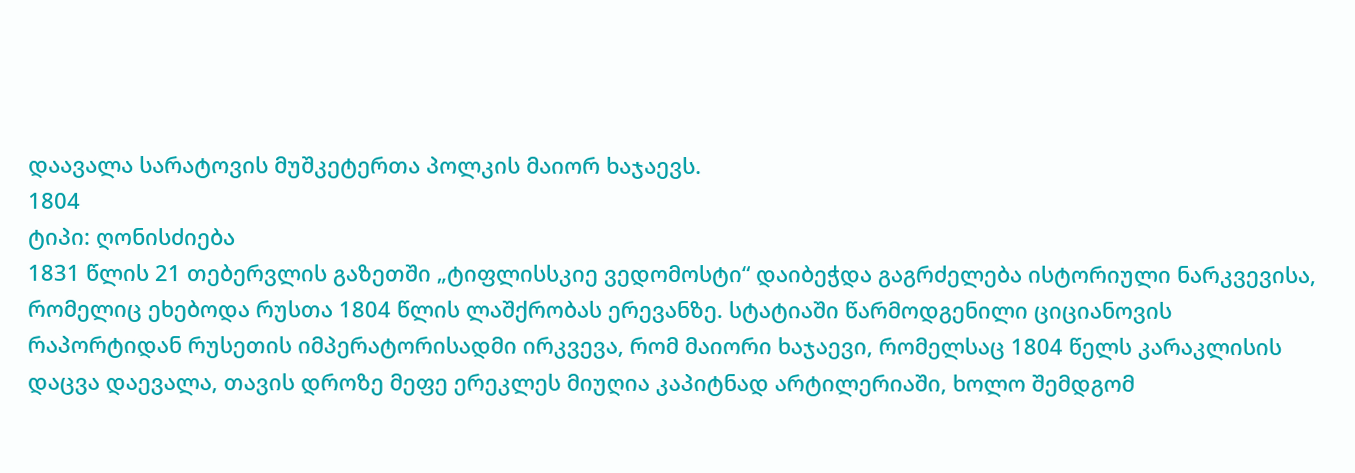დაავალა სარატოვის მუშკეტერთა პოლკის მაიორ ხაჯაევს.
1804
ტიპი: ღონისძიება
1831 წლის 21 თებერვლის გაზეთში „ტიფლისსკიე ვედომოსტი“ დაიბეჭდა გაგრძელება ისტორიული ნარკვევისა, რომელიც ეხებოდა რუსთა 1804 წლის ლაშქრობას ერევანზე. სტატიაში წარმოდგენილი ციციანოვის რაპორტიდან რუსეთის იმპერატორისადმი ირკვევა, რომ მაიორი ხაჯაევი, რომელსაც 1804 წელს კარაკლისის დაცვა დაევალა, თავის დროზე მეფე ერეკლეს მიუღია კაპიტნად არტილერიაში, ხოლო შემდგომ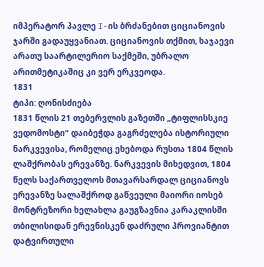იმპერატორ პავლე I-ის ბრძანებით ციციანოვის ჯარში გადაუყვანიათ. ციციანოვის თქმით, ხაჯაევი არათუ საარტილერიო საქმეში, უბრალო არითმეტიკაშიც კი ვერ ერკვეოდა.
1831
ტიპი: ღონისძიება
1831 წლის 21 თებერვლის გაზეთში „ტიფლისსკიე ვედომოსტი“ დაიბეჭდა გაგრძელება ისტორიული ნარკვევისა, რომელიც ეხებოდა რუსთა 1804 წლის ლაშქრობას ერევანზე. ნარკვევის მიხედვით, 1804 წელს საქართველოს მთავარსარდალ ციციანოვს ერევანზე სალაშქროდ გაწვეული მაიორი იოსებ მონტრეზორი ხელახლა გაუგზავნია კარაკლისში თბილისიდან ერევნისკენ დაძრული პროვიანტით დატვირთული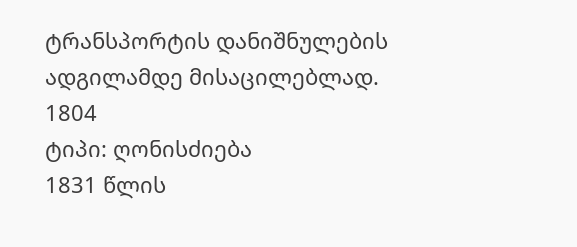ტრანსპორტის დანიშნულების ადგილამდე მისაცილებლად.
1804
ტიპი: ღონისძიება
1831 წლის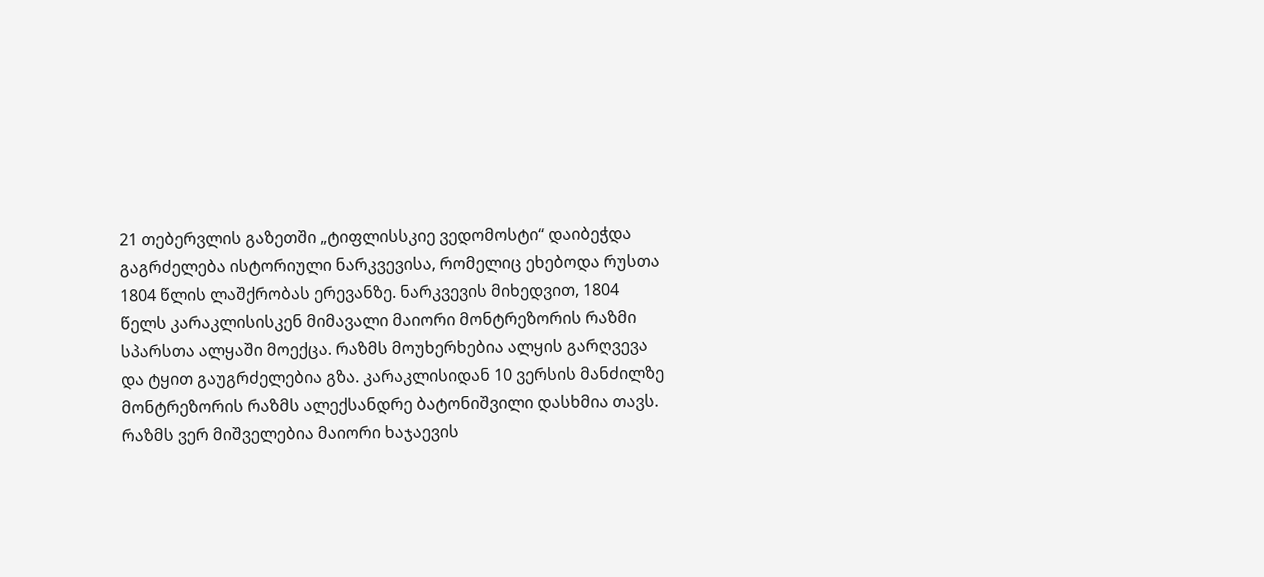21 თებერვლის გაზეთში „ტიფლისსკიე ვედომოსტი“ დაიბეჭდა გაგრძელება ისტორიული ნარკვევისა, რომელიც ეხებოდა რუსთა 1804 წლის ლაშქრობას ერევანზე. ნარკვევის მიხედვით, 1804 წელს კარაკლისისკენ მიმავალი მაიორი მონტრეზორის რაზმი სპარსთა ალყაში მოექცა. რაზმს მოუხერხებია ალყის გარღვევა და ტყით გაუგრძელებია გზა. კარაკლისიდან 10 ვერსის მანძილზე მონტრეზორის რაზმს ალექსანდრე ბატონიშვილი დასხმია თავს. რაზმს ვერ მიშველებია მაიორი ხაჯაევის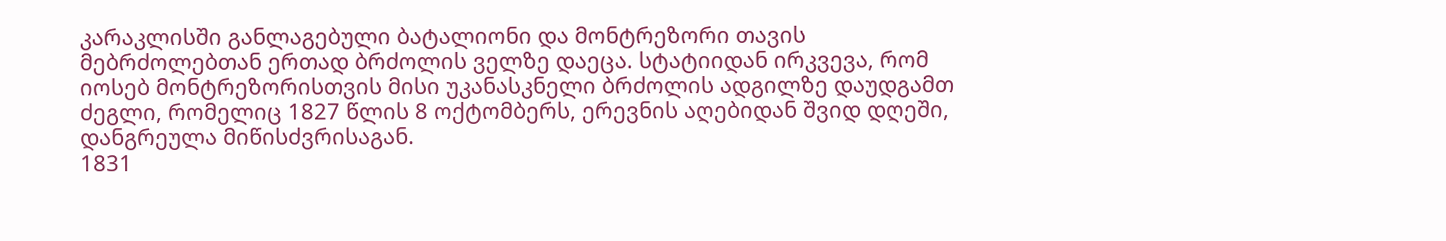კარაკლისში განლაგებული ბატალიონი და მონტრეზორი თავის მებრძოლებთან ერთად ბრძოლის ველზე დაეცა. სტატიიდან ირკვევა, რომ იოსებ მონტრეზორისთვის მისი უკანასკნელი ბრძოლის ადგილზე დაუდგამთ ძეგლი, რომელიც 1827 წლის 8 ოქტომბერს, ერევნის აღებიდან შვიდ დღეში, დანგრეულა მიწისძვრისაგან.
1831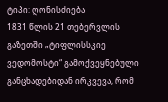ტიპი: ღონისძიება
1831 წლის 21 თებერვლის გაზეთში „ტიფლისსკიე ვედომოსტი“ გამოქვეყნებული განცხადებიდან ირკვევა, რომ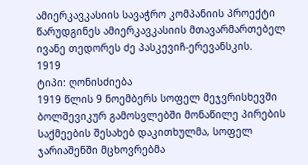ამიერკავკასიის სავაჭრო კომპანიის პროექტი წარუდგინეს ამიერკავკასიის მთავარმართებელ ივანე თედორეს ძე პასკევიჩ-ერევანსკის.
1919
ტიპი: ღონისძიება
1919 წლის 9 ნოემბერს სოფელ მეჯვრისხევში ბოლშევიკურ გამოსვლებში მონაწილე პირების საქმეების შესახებ დაკითხულმა, სოფელ ჯარიაშენში მცხოვრებმა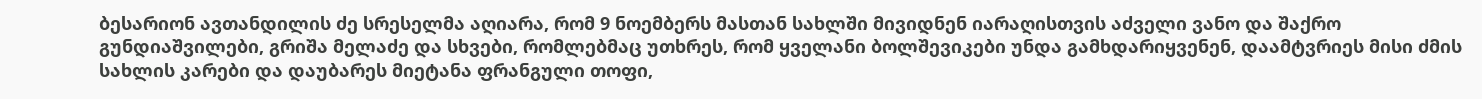ბესარიონ ავთანდილის ძე სრესელმა აღიარა, რომ 9 ნოემბერს მასთან სახლში მივიდნენ იარაღისთვის აძველი ვანო და შაქრო გუნდიაშვილები, გრიშა მელაძე და სხვები, რომლებმაც უთხრეს, რომ ყველანი ბოლშევიკები უნდა გამხდარიყვენენ, დაამტვრიეს მისი ძმის სახლის კარები და დაუბარეს მიეტანა ფრანგული თოფი,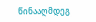წინააღმდეგ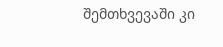შემთხვევაში კი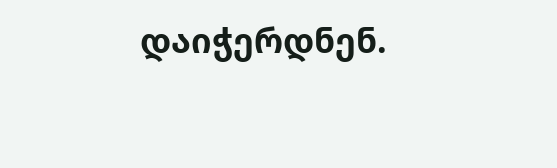დაიჭერდნენ.